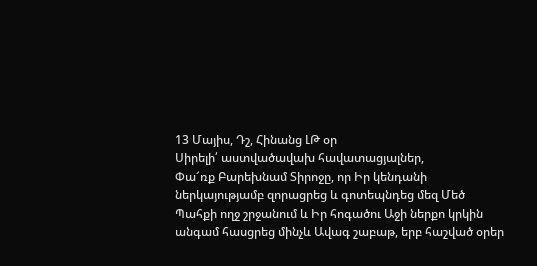13 Մայիս, Դշ, Հինանց ԼԹ օր
Սիրելի՛ աստվածավախ հավատացյալներ,
Փա՜ռք Բարեխնամ Տիրոջը, որ Իր կենդանի ներկայությամբ զորացրեց և գոտեպնդեց մեզ Մեծ Պահքի ողջ շրջանում և Իր հոգածու Աջի ներքո կրկին անգամ հասցրեց մինչև Ավագ շաբաթ, երբ հաշված օրեր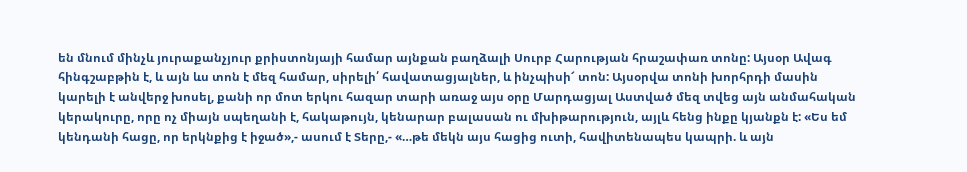են մնում մինչև յուրաքանչյուր քրիստոնյայի համար այնքան բաղձալի Սուրբ Հարության հրաշափառ տոնը: Այսօր Ավագ հինգշաբթին է, և այն ևս տոն է մեզ համար, սիրելի՛ հավատացյալներ, և ինչպիսի՜ տոն: Այսօրվա տոնի խորհրդի մասին կարելի է անվերջ խոսել, քանի որ մոտ երկու հազար տարի առաջ այս օրը Մարդացյալ Աստված մեզ տվեց այն անմահական կերակուրը, որը ոչ միայն սպեղանի է, հակաթույն, կենարար բալասան ու մխիթարություն, այլև հենց ինքը կյանքն է: «Ես եմ կենդանի հացը, որ երկնքից է իջած»,- ասում է Տերը,- «…թե մեկն այս հացից ուտի, հավիտենապես կապրի. և այն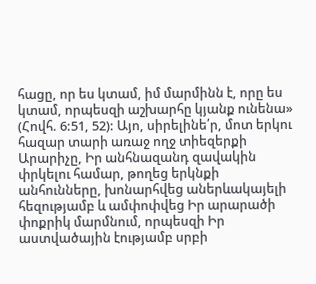հացը, որ ես կտամ, իմ մարմինն է, որը ես կտամ, որպեսզի աշխարհը կյանք ունենա» (Հովհ. 6:51, 52): Այո, սիրելինե՛ր, մոտ երկու հազար տարի առաջ ողջ տիեզերքի Արարիչը, Իր անհնազանդ զավակին փրկելու համար, թողեց երկնքի անհունները, խոնարհվեց աներևակայելի հեզությամբ և ամփոփվեց Իր արարածի փոքրիկ մարմնում, որպեսզի Իր աստվածային էությամբ սրբի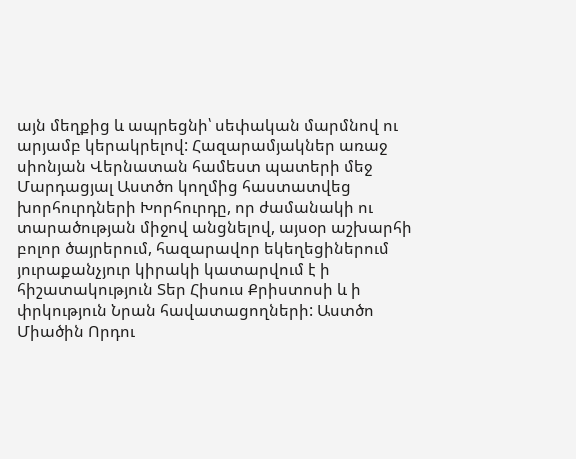այն մեղքից և ապրեցնի՝ սեփական մարմնով ու արյամբ կերակրելով: Հազարամյակներ առաջ սիոնյան Վերնատան համեստ պատերի մեջ Մարդացյալ Աստծո կողմից հաստատվեց խորհուրդների Խորհուրդը, որ ժամանակի ու տարածության միջով անցնելով, այսօր աշխարհի բոլոր ծայրերում, հազարավոր եկեղեցիներում յուրաքանչյուր կիրակի կատարվում է ի հիշատակություն Տեր Հիսուս Քրիստոսի և ի փրկություն Նրան հավատացողների: Աստծո Միածին Որդու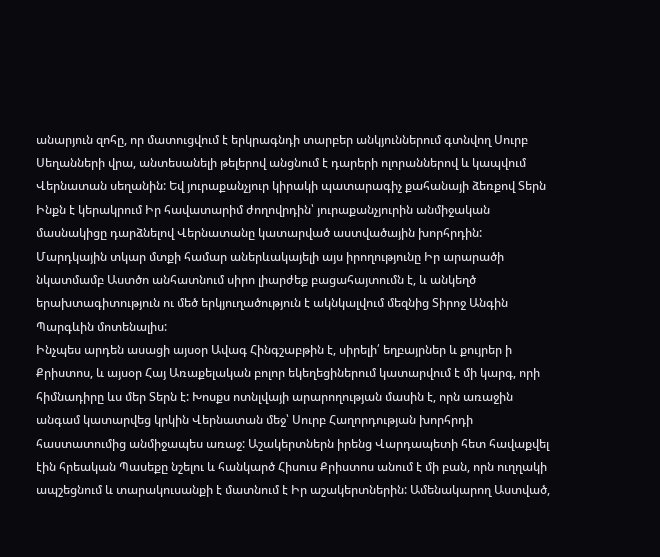անարյուն զոհը, որ մատուցվում է երկրագնդի տարբեր անկյուններում գտնվող Սուրբ Սեղանների վրա, անտեսանելի թելերով անցնում է դարերի ոլորաններով և կապվում Վերնատան սեղանին: Եվ յուրաքանչյուր կիրակի պատարագիչ քահանայի ձեռքով Տերն Ինքն է կերակրում Իր հավատարիմ ժողովրդին՝ յուրաքանչյուրին անմիջական մասնակիցը դարձնելով Վերնատանը կատարված աստվածային խորհրդին: Մարդկային տկար մտքի համար աներևակայելի այս իրողությունը Իր արարածի նկատմամբ Աստծո անհատնում սիրո լիարժեք բացահայտումն է, և անկեղծ երախտագիտություն ու մեծ երկյուղածություն է ակնկալվում մեզնից Տիրոջ Անգին Պարգևին մոտենալիս:
Ինչպես արդեն ասացի այսօր Ավագ Հինգշաբթին է, սիրելի՛ եղբայրներ և քույրեր ի Քրիստոս, և այսօր Հայ Առաքելական բոլոր եկեղեցիներում կատարվում է մի կարգ, որի հիմնադիրը ևս մեր Տերն է: Խոսքս ոտնլվայի արարողության մասին է, որն առաջին անգամ կատարվեց կրկին Վերնատան մեջ՝ Սուրբ Հաղորդության խորհրդի հաստատումից անմիջապես առաջ: Աշակերտներն իրենց Վարդապետի հետ հավաքվել էին հրեական Պասեքը նշելու և հանկարծ Հիսուս Քրիստոս անում է մի բան, որն ուղղակի ապշեցնում և տարակուսանքի է մատնում է Իր աշակերտներին: Ամենակարող Աստված,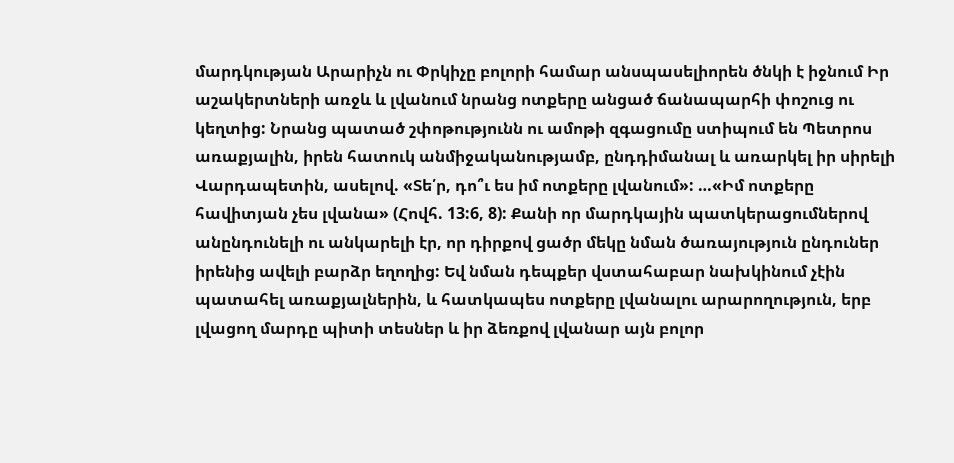մարդկության Արարիչն ու Փրկիչը բոլորի համար անսպասելիորեն ծնկի է իջնում Իր աշակերտների առջև և լվանում նրանց ոտքերը անցած ճանապարհի փոշուց ու կեղտից: Նրանց պատած շփոթությունն ու ամոթի զգացումը ստիպում են Պետրոս առաքյալին, իրեն հատուկ անմիջականությամբ, ընդդիմանալ և առարկել իր սիրելի Վարդապետին, ասելով. «Տե՛ր, դո՞ւ ես իմ ոտքերը լվանում»: …«Իմ ոտքերը հավիտյան չես լվանա» (Հովհ. 13:6, 8): Քանի որ մարդկային պատկերացումներով անընդունելի ու անկարելի էր, որ դիրքով ցածր մեկը նման ծառայություն ընդուներ իրենից ավելի բարձր եղողից: Եվ նման դեպքեր վստահաբար նախկինում չէին պատահել առաքյալներին, և հատկապես ոտքերը լվանալու արարողություն, երբ լվացող մարդը պիտի տեսներ և իր ձեռքով լվանար այն բոլոր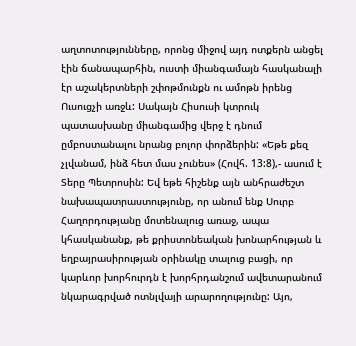աղտոտությունները, որոնց միջով այդ ոտքերն անցել էին ճանապարհին, ուստի միանգամայն հասկանալի էր աշակերտների շփոթմունքն ու ամոթն իրենց Ուսուցչի առջև: Սակայն Հիսուսի կտրուկ պատասխանը միանգամից վերջ է դնում ըմբոստանալու նրանց բոլոր փորձերին: «Եթե քեզ չլվանամ, ինձ հետ մաս չունես» (Հովհ. 13:8),- ասում է Տերը Պետրոսին: Եվ եթե հիշենք այն անհրաժեշտ նախապատրաստությունը, որ անում ենք Սուրբ Հաղորդությանը մոտենալուց առաջ, ապա կհասկանանք, թե քրիստոնեական խոնարհության և եղբայրասիրության օրինակը տալուց բացի, որ կարևոր խորհուրդն է խորհրդանշում ավետարանում նկարագրված ոտնլվայի արարողությունը: Այո,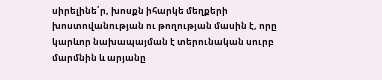սիրելինե՛ր, խոսքն իհարկե մեղքերի խոստովանության ու թողության մասին է, որը կարևոր նախապայման է տերունական սուրբ մարմնին և արյանը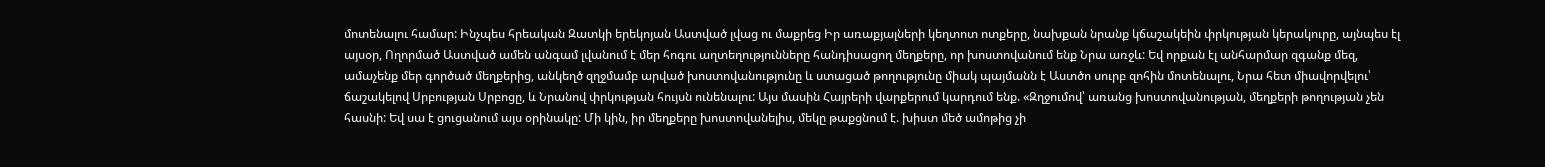մոտենալու համար: Ինչպես հրեական Զատկի երեկոյան Աստված լվաց ու մաքրեց Իր առաքյալների կեղտոտ ոտքերը, նախքան նրանք կճաշակեին փրկության կերակուրը, այնպես էլ այսօր, Ողորմած Աստված ամեն անգամ լվանում է մեր հոգու աղտեղությունները հանդիսացող մեղքերը, որ խոստովանում ենք Նրա առջև: Եվ որքան էլ անհարմար զգանք մեզ, ամաչենք մեր գործած մեղքերից, անկեղծ զղջմամբ արված խոստովանությունը և ստացած թողությունը միակ պայմանն է Աստծո սուրբ զոհին մոտենալու, Նրա հետ միավորվելու՝ ճաշակելով Սրբության Սրբոցը, և Նրանով փրկության հույսն ունենալու: Այս մասին Հայրերի վարքերում կարդում ենք. «Զղջումով՝ առանց խոստովանության, մեղքերի թողության չեն հասնի: Եվ սա է ցուցանում այս օրինակը: Մի կին, իր մեղքերը խոստովանելիս, մեկը թաքցնում է. խիստ մեծ ամոթից չի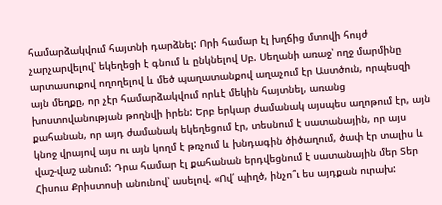համարձակվում հայտնի դարձնել: Որի համար էլ խղճից մտովի հույժ չարչարվելով՝ եկեղեցի է գնում և ընկնելով Սբ. Սեղանի առաջ՝ ողջ մարմինը արտասուքով ողողելով և մեծ պաղատանքով աղաչում էր Աստծուն, որպեսզի այն մեղքը, որ չէր համարձակվում որևէ մեկին հայտնել, առանց խոստովանության թողնվի իրեն: Երբ երկար ժամանակ այսպես աղոթում էր, այն քահանան, որ այդ ժամանակ եկեղեցում էր, տեսնում է սատանային, որ այս կնոջ վրայով այս ու այն կողմ է թռչում և խնդագին ծիծաղում, ծափ էր տալիս և վաշ-վաշ անում: Դրա համար էլ քահանան երդվեցնում է սատանային մեր Տեր Հիսուս Քրիստոսի անունով՝ ասելով. «Ով՛ պիղծ, ինչո՞ւ ես այդքան ուրախ: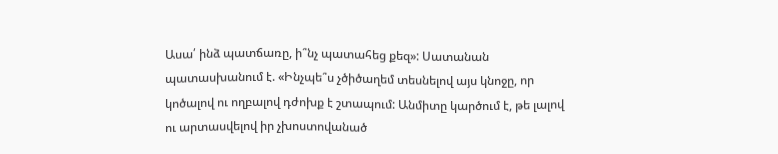Ասա՛ ինձ պատճառը, ի՞նչ պատահեց քեզ»: Սատանան պատասխանում է. «Ինչպե՞ս չծիծաղեմ տեսնելով այս կնոջը, որ կոծալով ու ողբալով դժոխք է շտապում: Անմիտը կարծում է, թե լալով ու արտասվելով իր չխոստովանած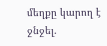մեղքը կարող է ջնջել.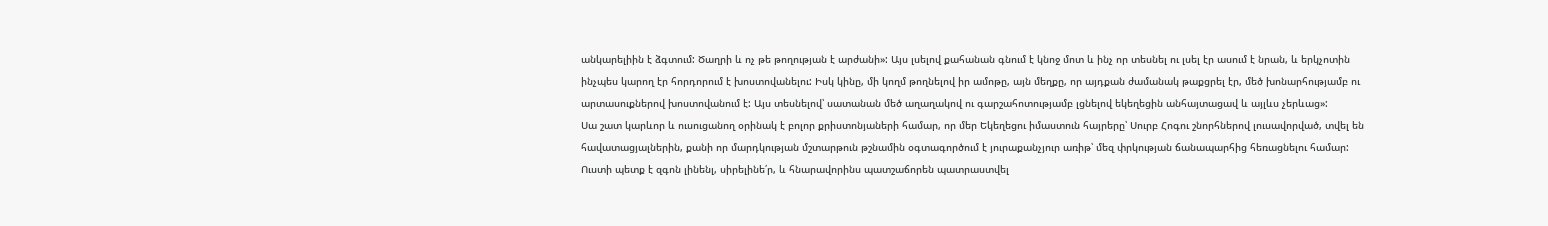անկարելիին է ձգտում: Ծաղրի և ոչ թե թողության է արժանի»: Այս լսելով քահանան գնում է կնոջ մոտ և ինչ որ տեսնել ու լսել էր ասում է նրան, և երկչոտին ինչպես կարող էր հորդորում է խոստովանելու: Իսկ կինը, մի կողմ թողնելով իր ամոթը, այն մեղքը, որ այդքան ժամանակ թաքցրել էր, մեծ խոնարհությամբ ու արտասուքներով խոստովանում է: Այս տեսնելով՝ սատանան մեծ աղաղակով ու գարշահոտությամբ լցնելով եկեղեցին անհայտացավ և այլևս չերևաց»:
Սա շատ կարևոր և ուսուցանող օրինակ է բոլոր քրիստոնյաների համար, որ մեր Եկեղեցու իմաստուն հայրերը՝ Սուրբ Հոգու շնորհներով լուսավորված, տվել են հավատացյալներին, քանի որ մարդկության մշտարթուն թշնամին օգտագործում է յուրաքանչյուր առիթ՝ մեզ փրկության ճանապարհից հեռացնելու համար: Ուստի պետք է զգոն լինենլ, սիրելինե՛ր, և հնարավորինս պատշաճորեն պատրաստվել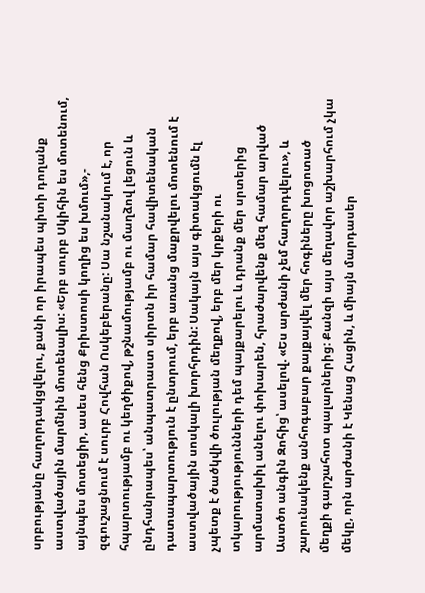սրբությանը հաղորդակցվելու, քանի որ իրապես պիտի դողանք աստվածային մարմնին մոտենալիս: «Երբ սուրբ Սկիհին ես մոտենում, այնպես մոտեցիր, ասես հենց Քրիստոսի կողից ես խմում»,- զգուշացնում է սուրբ Հովհան Ոսկեբերանը: Սա նշանակում է, որ հպարտությամբ ու կեղծիքով, թշնամությամբ ու մաղձով լեցուն և ընդհանրապես՝ անպատրաստ սիրտն իր համար հավիտենական դատապարտություն է ընտրում, երբ առանց մաքրվելու մոտենում է աստվածային սոսկալի խորհրդին: Սակայն այս գիտակցումն էլ չպետք է ծածկվի ծուլության մեղքով, երբ մեր կրքերի ու տկարությությունների դեմ պայքարելու և դրանք մեր սրտերից արմատախիլ անելու փոխարեն, հրաժարվենք մեզ համար արված Աստծո անգին Զոհից՝ ասելով. «Ես արժանի չեմ հաղորդվելու», և շարունակենք անհոգաբար քայքայվել մեր հոգիները խոցոտած մեղքի գարշահոտ պալարներից: Քանզի այս մեղավոր աշխարհում չկա մեկը, որն արժանի է Կենաց Հացին, և միայն մարդասեր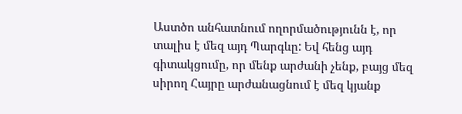Աստծո անհատնում ողորմածությունն է, որ տալիս է մեզ այդ Պարգևը: Եվ հենց այդ գիտակցումը, որ մենք արժանի չենք, բայց մեզ սիրող Հայրը արժանացնում է մեզ կյանք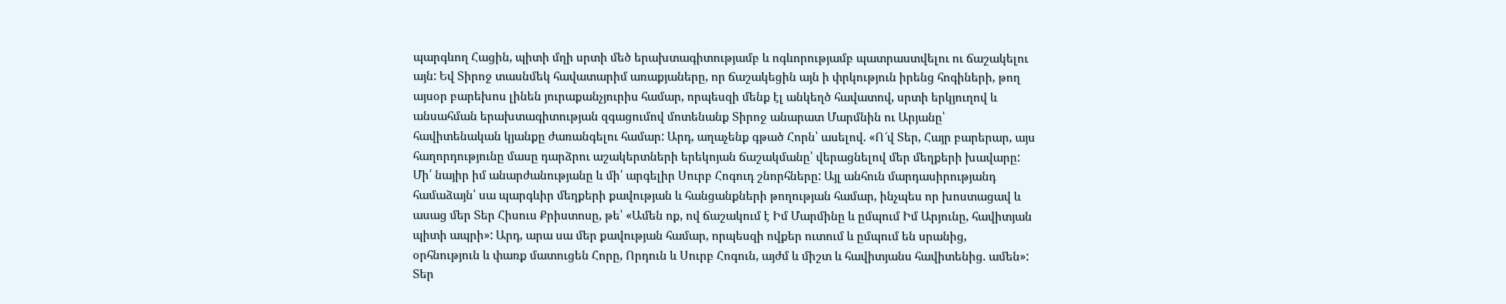պարգևող Հացին, պիտի մղի սրտի մեծ երախտագիտությամբ և ոգևորությամբ պատրաստվելու ու ճաշակելու այն: Եվ Տիրոջ տասնմեկ հավատարիմ առաքյաները, որ ճաշակեցին այն ի փրկություն իրենց հոգիների, թող այսօր բարեխոս լինեն յուրաքանչյուրիս համար, որպեսզի մենք էլ անկեղծ հավատով, սրտի երկյուղով և անսահման երախտագիտության զգացումով մոտենանք Տիրոջ անարատ Մարմնին ու Արյանը՝ հավիտենական կյանքը ժառանգելու համար: Արդ, աղաչենք գթած Հորն՝ ասելով. «Ո՜վ Տեր, Հայր բարերար, այս հաղորդությունը մասը դարձրու աշակերտների երեկոյան ճաշակմանը՝ վերացնելով մեր մեղքերի խավարը: Մի՛ նայիր իմ անարժանությանը և մի՛ արգելիր Սուրբ Հոգուդ շնորհները: Այլ անհուն մարդասիրությանդ համաձայն՝ սա պարգևիր մեղքերի քավության և հանցանքների թողության համար, ինչպես որ խոստացավ և ասաց մեր Տեր Հիսուս Քրիստոսը, թե՝ «Ամեն ոք, ով ճաշակում է Իմ Մարմինը և ըմպում Իմ Արյունը, հավիտյան պիտի ապրի»: Արդ, արա սա մեր քավության համար, որպեսզի ովքեր ուտում և ըմպում են սրանից, օրհնություն և փառք մատուցեն Հորը, Որդուն և Սուրբ Հոգուն, այժմ և միշտ և հավիտյանս հավիտենից. ամեն»:
Տեր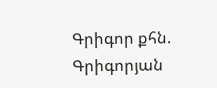Գրիգոր քհն. Գրիգորյան